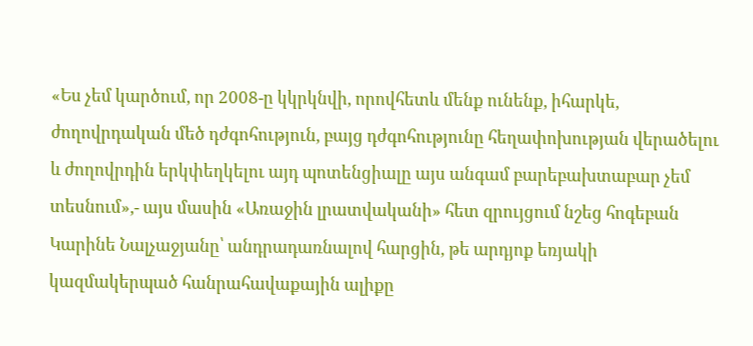«Ես չեմ կարծում, որ 2008-ը կկրկնվի, որովհետև մենք ունենք, իհարկե, ժողովրդական մեծ դժգոհություն, բայց դժգոհությունը հեղափոխության վերածելու և ժողովրդին երկփեղկելու այդ պոտենցիալը այս անգամ բարեբախտաբար չեմ տեսնում»,- այս մասին «Առաջին լրատվականի» հետ զրույցում նշեց հոգեբան Կարինե Նալչաջյանը՝ անդրադառնալով հարցին, թե արդյոք եռյակի կազմակերպած հանրահավաքային ալիքը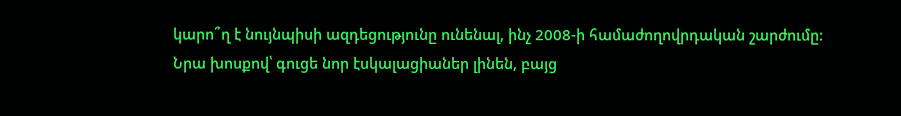կարո՞ղ է նույնպիսի ազդեցությունը ունենալ, ինչ 2008-ի համաժողովրդական շարժումը:
Նրա խոսքով՝ գուցե նոր էսկալացիաներ լինեն, բայց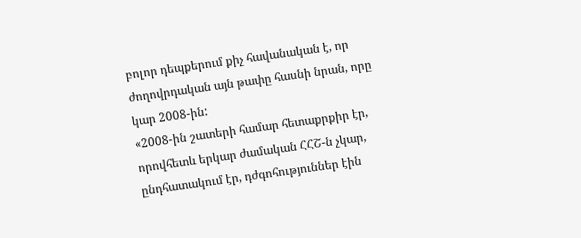բոլոր դեպքերում քիչ հավանական է, որ ժողովրդական այն թափը հասնի նրան, որը կար 2008-ին:
«2008-ին շատերի համար հետաքրքիր էր, որովհետև երկար ժամական ՀՀՇ-ն չկար, ընդհատակում էր, դժգոհություններ էին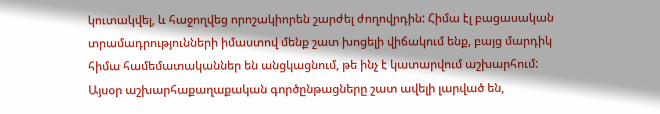կուտակվել, և հաջողվեց որոշակիորեն շարժել ժողովրդին: Հիմա էլ բացասական տրամադրությունների իմաստով մենք շատ խոցելի վիճակում ենք, բայց մարդիկ հիմա համեմատականներ են անցկացնում, թե ինչ է կատարվում աշխարհում: Այսօր աշխարհաքաղաքական գործընթացները շատ ավելի լարված են,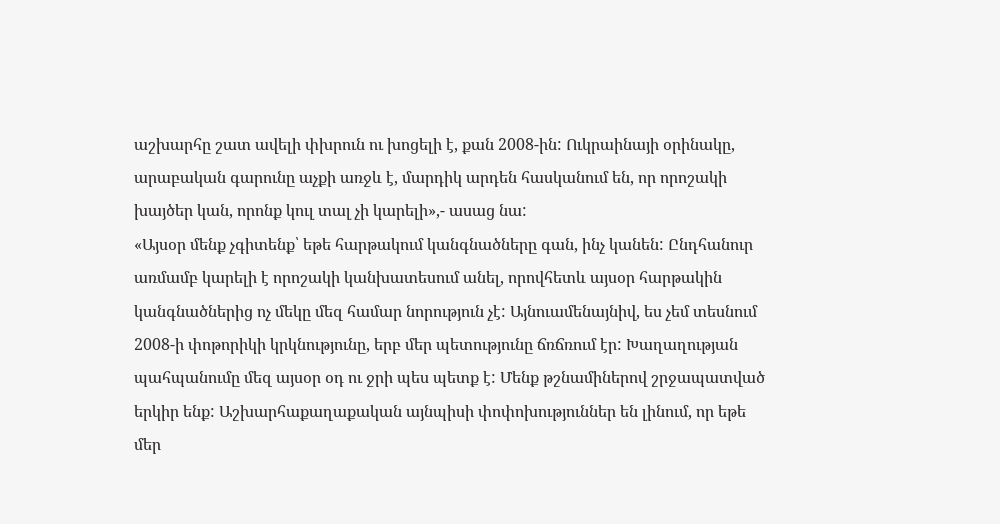աշխարհը շատ ավելի փխրուն ու խոցելի է, քան 2008-ին: Ուկրաինայի օրինակը, արաբական գարունը աչքի առջև է, մարդիկ արդեն հասկանում են, որ որոշակի խայծեր կան, որոնք կուլ տալ չի կարելի»,- ասաց նա:
«Այսօր մենք չգիտենք՝ եթե հարթակում կանգնածները գան, ինչ կանեն: Ընդհանուր առմամբ կարելի է որոշակի կանխատեսում անել, որովհետև այսօր հարթակին կանգնածներից ոչ մեկը մեզ համար նորություն չէ: Այնուամենայնիվ, ես չեմ տեսնում 2008-ի փոթորիկի կրկնությունը, երբ մեր պետությունը ճռճռում էր: Խաղաղության պահպանումը մեզ այսօր օդ ու ջրի պես պետք է: Մենք թշնամիներով շրջապատված երկիր ենք: Աշխարհաքաղաքական այնպիսի փոփոխություններ են լինում, որ եթե մեր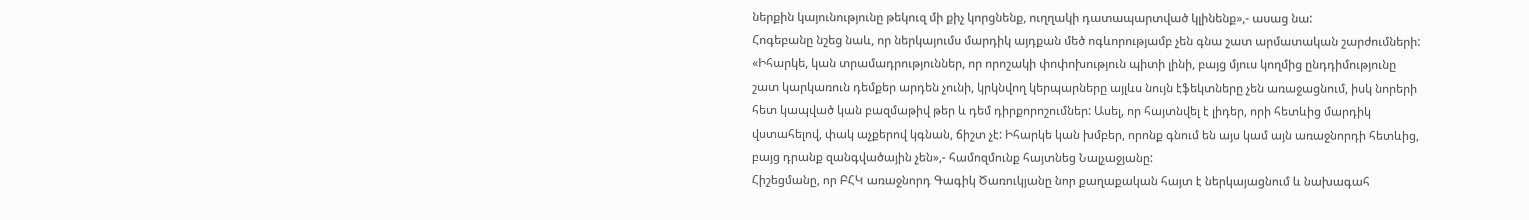ներքին կայունությունը թեկուզ մի քիչ կորցնենք, ուղղակի դատապարտված կլինենք»,- ասաց նա:
Հոգեբանը նշեց նաև, որ ներկայումս մարդիկ այդքան մեծ ոգևորությամբ չեն գնա շատ արմատական շարժումների: «Իհարկե, կան տրամադրություններ, որ որոշակի փոփոխություն պիտի լինի, բայց մյուս կողմից ընդդիմությունը շատ կարկառուն դեմքեր արդեն չունի, կրկնվող կերպարները այլևս նույն էֆեկտները չեն առաջացնում, իսկ նորերի հետ կապված կան բազմաթիվ թեր և դեմ դիրքորոշումներ: Ասել, որ հայտնվել է լիդեր, որի հետևից մարդիկ վստահելով, փակ աչքերով կգնան, ճիշտ չէ: Իհարկե կան խմբեր, որոնք գնում են այս կամ այն առաջնորդի հետևից, բայց դրանք զանգվածային չեն»,- համոզմունք հայտնեց Նալչաջյանը:
Հիշեցմանը, որ ԲՀԿ առաջնորդ Գագիկ Ծառուկյանը նոր քաղաքական հայտ է ներկայացնում և նախագահ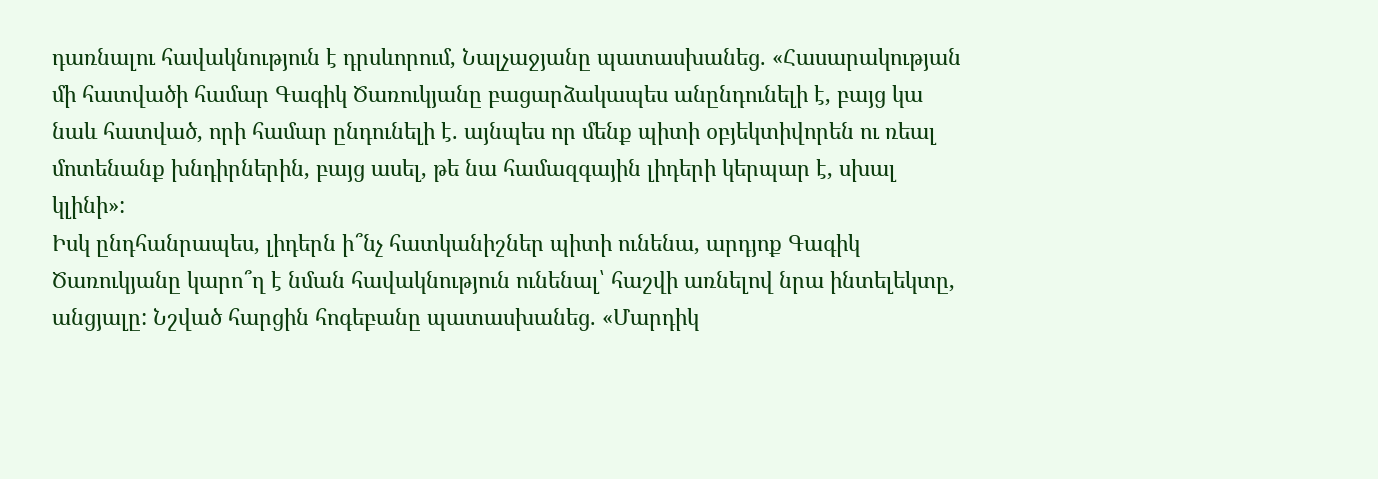դառնալու հավակնություն է դրսևորում, Նալչաջյանը պատասխանեց. «Հասարակության մի հատվածի համար Գագիկ Ծառուկյանը բացարձակապես անընդունելի է, բայց կա նաև հատված, որի համար ընդունելի է. այնպես որ մենք պիտի օբյեկտիվորեն ու ռեալ մոտենանք խնդիրներին, բայց ասել, թե նա համազգային լիդերի կերպար է, սխալ կլինի»:
Իսկ ընդհանրապես, լիդերն ի՞նչ հատկանիշներ պիտի ունենա, արդյոք Գագիկ Ծառուկյանը կարո՞ղ է նման հավակնություն ունենալ՝ հաշվի առնելով նրա ինտելեկտը, անցյալը: Նշված հարցին հոգեբանը պատասխանեց. «Մարդիկ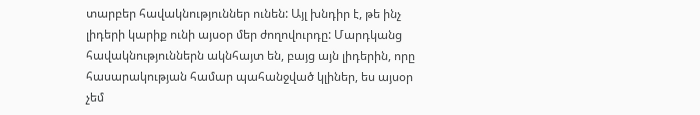տարբեր հավակնություններ ունեն: Այլ խնդիր է, թե ինչ լիդերի կարիք ունի այսօր մեր ժողովուրդը: Մարդկանց հավակնություններն ակնհայտ են, բայց այն լիդերին, որը հասարակության համար պահանջված կլիներ, ես այսօր չեմ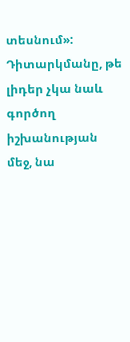տեսնում»:
Դիտարկմանը, թե լիդեր չկա նաև գործող իշխանության մեջ, նա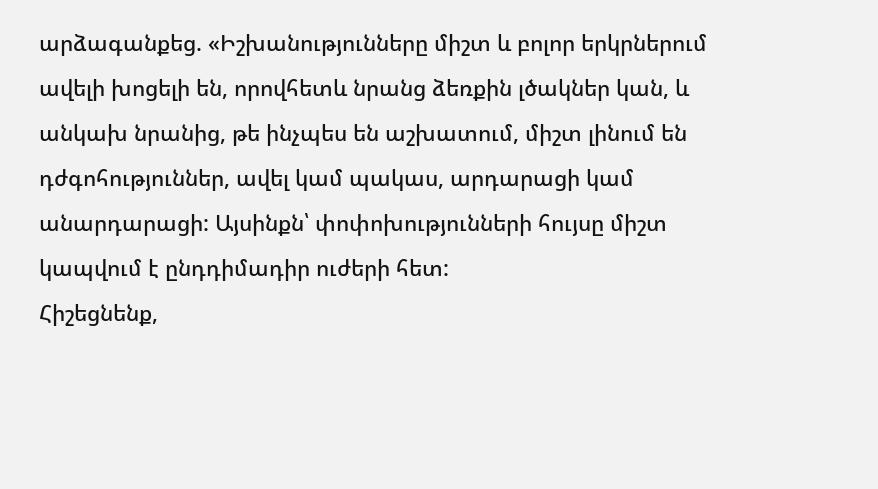արձագանքեց. «Իշխանությունները միշտ և բոլոր երկրներում ավելի խոցելի են, որովհետև նրանց ձեռքին լծակներ կան, և անկախ նրանից, թե ինչպես են աշխատում, միշտ լինում են դժգոհություններ, ավել կամ պակաս, արդարացի կամ անարդարացի: Այսինքն՝ փոփոխությունների հույսը միշտ կապվում է ընդդիմադիր ուժերի հետ:
Հիշեցնենք,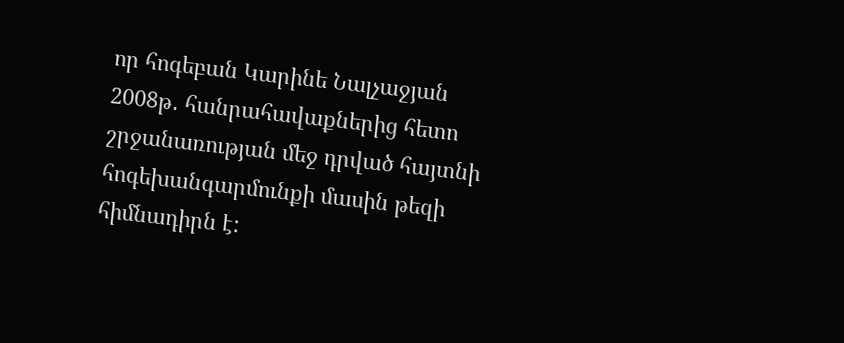որ հոգեբան Կարինե Նալչաջյան 2008թ․ հանրահավաքներից հետո շրջանառության մեջ դրված հայտնի հոգեխանգարմունքի մասին թեզի հիմնադիրն է: